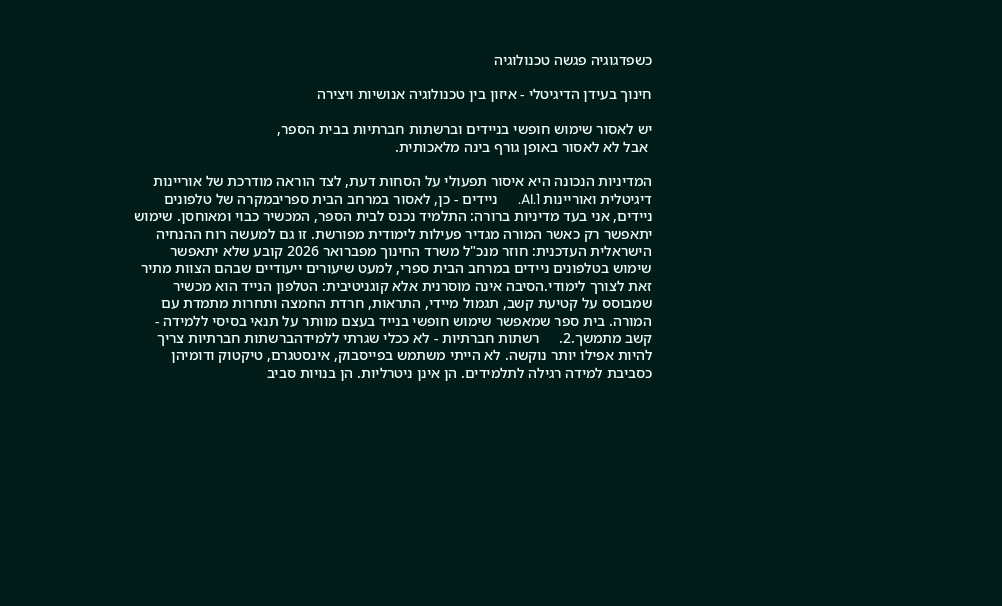כשפדגוגיה פגשה טכנולוגיה

חינוך בעידן הדיגיטלי - איזון בין טכנולוגיה אנושיות ויצירה

יש לאסור שימוש חופשי בניידים וברשתות חברתיות בבית הספר,
 אבל לא לאסור באופן גורף בינה מלאכותית.

המדיניות הנכונה היא איסור תפעולי על הסחות דעת, לצד הוראה מודרכת של אוריינות דיגיטלית ואוריינות AI.1.     ניידים - כן, לאסור במרחב הבית ספריבמקרה של טלפונים ניידים, אני בעד מדיניות ברורה: התלמיד נכנס לבית הספר, המכשיר כבוי ומאוחסן. שימוש יתאפשר רק כאשר המורה מגדיר פעילות לימודית מפורשת. זו גם למעשה רוח ההנחיה הישראלית העדכנית: חוזר מנכ"ל משרד החינוך מפברואר 2026 קובע שלא יתאפשר שימוש בטלפונים ניידים במרחב הבית ספרי, למעט שיעורים ייעודיים שבהם הצוות מתיר זאת לצורך לימודי.הסיבה אינה מוסרנית אלא קוגניטיבית: הטלפון הנייד הוא מכשיר שמבוסס על קטיעת קשב, תגמול מיידי, התראות, חרדת החמצה ותחרות מתמדת עם המורה. בית ספר שמאפשר שימוש חופשי בנייד בעצם מוותר על תנאי בסיסי ללמידה - קשב מתמשך.2.     רשתות חברתיות - לא ככלי שגרתי ללמידהברשתות חברתיות צריך להיות אפילו יותר נוקשה. לא הייתי משתמש בפייסבוק, אינסטגרם, טיקטוק ודומיהן כסביבת למידה רגילה לתלמידים. הן אינן ניטרליות. הן בנויות סביב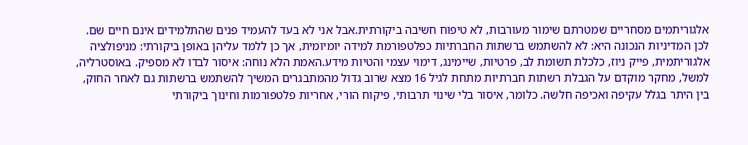אלגוריתמים מסחריים שמטרתם שימור מעורבות, לא טיפוח חשיבה ביקורתית.אבל אני לא בעד להעמיד פנים שהתלמידים אינם חיים שם. לכן המדיניות הנכונה היא: לא להשתמש ברשתות החברתיות כפלטפורמת למידה יומיומית, אך כן ללמד עליהן באופן ביקורתי: מניפולציה אלגוריתמית, פייק ניוז, כלכלת תשומת לב, פרטיות, שיימינג, דימוי עצמי והטיות מידע.האמת הלא נוחה: איסור לבדו לא מספיק. באוסטרליה, למשל, מחקר מוקדם על הגבלת רשתות חברתיות מתחת לגיל 16 מצא שרוב גדול מהמתבגרים המשיך להשתמש ברשתות גם לאחר החוק, בין היתר בגלל עקיפה ואכיפה חלשה. כלומר, איסור בלי שינוי תרבותי, פיקוח הורי, אחריות פלטפורמות וחינוך ביקורתי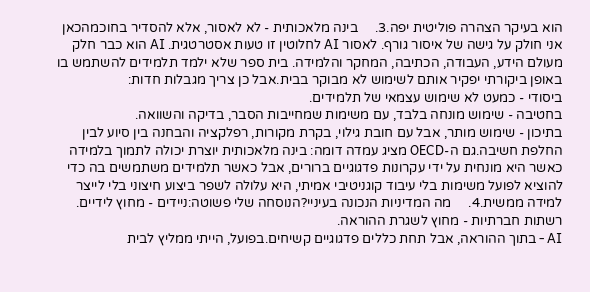הוא בעיקר הצהרה פוליטית יפה.3.     בינה מלאכותית - לא לאסור, אלא להסדיר בחוכמהכאן אני חולק על גישה של איסור גורף. לאסור AI לחלוטין זו טעות אסטרטגית. AI הוא כבר חלק מעולם הידע, העבודה, הכתיבה, המחקר והלמידה. בית ספר שלא ילמד תלמידים להשתמש בו באופן ביקורתי יפקיר אותם לשימוש לא מבוקר בבית.אבל כן צריך מגבלות חדות:
ביסודי - כמעט לא שימוש עצמאי של תלמידים.
בחטיבה - שימוש מונחה בלבד, עם משימות שמחייבות הסבר, בדיקה והשוואה.
בתיכון - שימוש מותר, אבל עם חובת גילוי, בקרת מקורות, רפלקציה והבחנה בין סיוע לבין החלפת חשיבה.גם ה-OECD מציג עמדה דומה: בינה מלאכותית יוצרת יכולה לתמוך בלמידה כאשר היא מונחית על ידי עקרונות פדגוגיים ברורים, אבל כאשר תלמידים משתמשים בה כדי להוציא לפועל משימות בלי עיבוד קוגניטיבי אמיתי, היא עלולה לשפר ביצוע חיצוני בלי לייצר למידה ממשית.4.     מה המדיניות הנכונה בעיניי?הנוסחה שלי פשוטה:ניידים - מחוץ לידיים.
רשתות חברתיות - מחוץ לשגרת ההוראה.
AI - בתוך ההוראה, אבל תחת כללים פדגוגיים קשיחים.בפועל, הייתי ממליץ לבית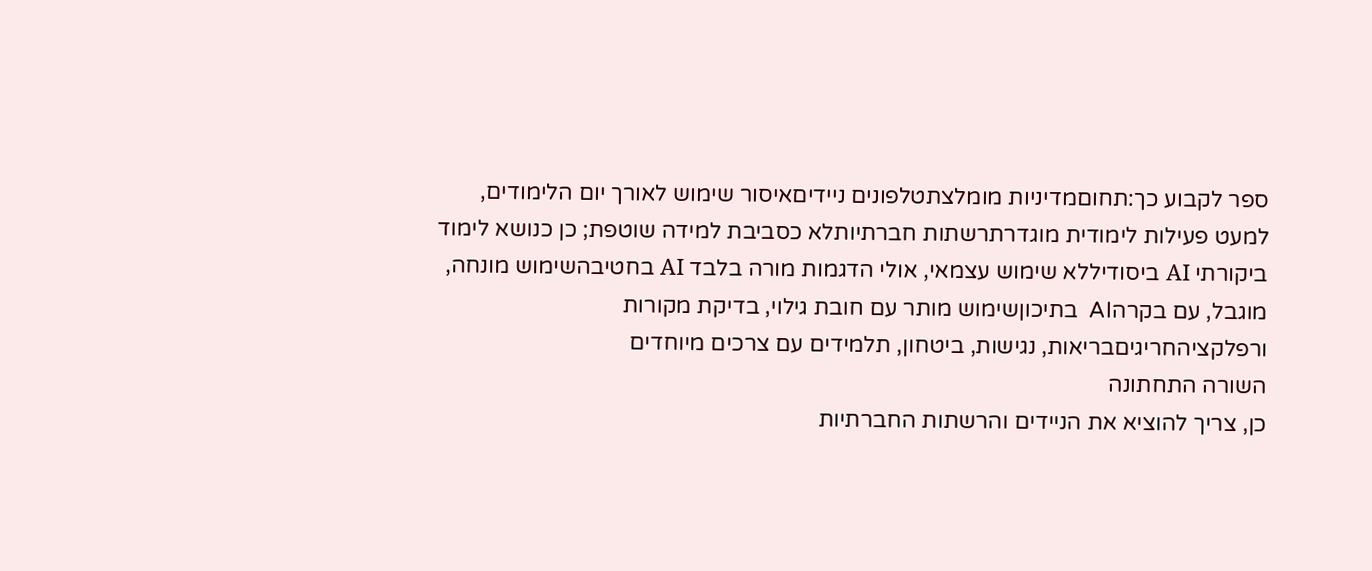ספר לקבוע כך:תחוםמדיניות מומלצתטלפונים ניידיםאיסור שימוש לאורך יום הלימודים, למעט פעילות לימודית מוגדרתרשתות חברתיותלא כסביבת למידה שוטפת; כן כנושא לימוד ביקורתי AI ביסודיללא שימוש עצמאי, אולי הדגמות מורה בלבד AI בחטיבהשימוש מונחה, מוגבל, עם בקרהAI  בתיכוןשימוש מותר עם חובת גילוי, בדיקת מקורות ורפלקציהחריגיםבריאות, נגישות, ביטחון, תלמידים עם צרכים מיוחדים
השורה התחתונה
כן, צריך להוציא את הניידים והרשתות החברתיות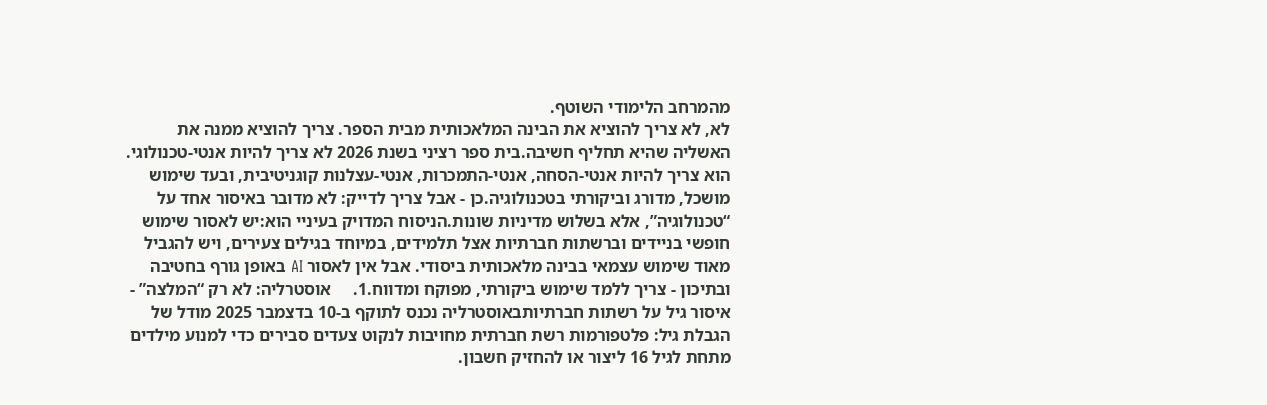מהמרחב הלימודי השוטף.
לא, לא צריך להוציא את הבינה המלאכותית מבית הספר. צריך להוציא ממנה את האשליה שהיא תחליף חשיבה.בית ספר רציני בשנת 2026 לא צריך להיות אנטי-טכנולוגי. הוא צריך להיות אנטי-הסחה, אנטי-התמכרות, אנטי-עצלנות קוגניטיבית, ובעד שימוש מושכל, מדורג וביקורתי בטכנולוגיה.כן - אבל צריך לדייק: לא מדובר באיסור אחד על “טכנולוגיה”, אלא בשלוש מדיניות שונות.הניסוח המדויק בעיניי הוא:יש לאסור שימוש חופשי בניידים וברשתות חברתיות אצל תלמידים, במיוחד בגילים צעירים, ויש להגביל מאוד שימוש עצמאי בבינה מלאכותית ביסודי. אבל אין לאסור AI באופן גורף בחטיבה ובתיכון - צריך ללמד שימוש ביקורתי, מפוקח ומדווח.1.     אוסטרליה: לא רק “המלצה” - איסור גיל על רשתות חברתיותבאוסטרליה נכנס לתוקף ב-10 בדצמבר 2025 מודל של הגבלת גיל: פלטפורמות רשת חברתית מחויבות לנקוט צעדים סבירים כדי למנוע מילדים מתחת לגיל 16 ליצור או להחזיק חשבון.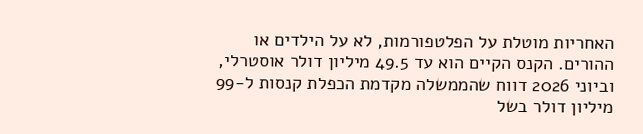האחריות מוטלת על הפלטפורמות, לא על הילדים או ההורים. הקנס הקיים הוא עד 49.5 מיליון דולר אוסטרלי, וביוני 2026 דווח שהממשלה מקדמת הכפלת קנסות ל-99 מיליון דולר בשל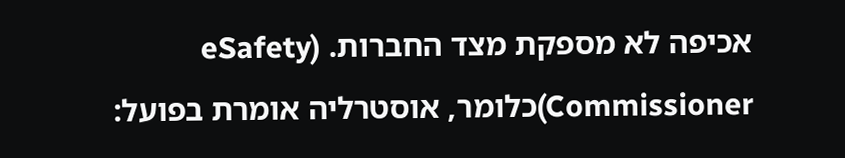אכיפה לא מספקת מצד החברות. (eSafety Commissioner)כלומר, אוסטרליה אומרת בפועל: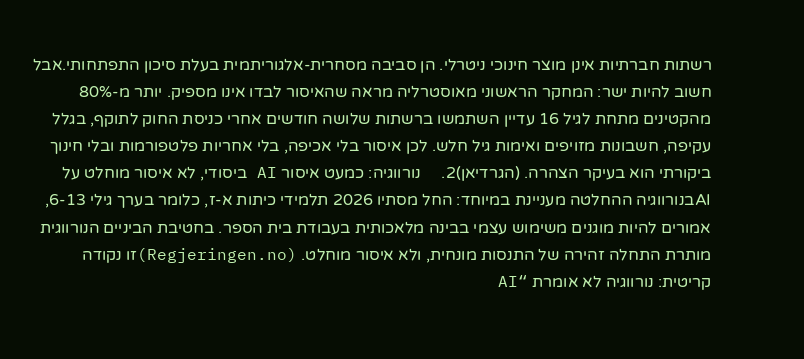רשתות חברתיות אינן מוצר חינוכי ניטרלי. הן סביבה מסחרית-אלגוריתמית בעלת סיכון התפתחותי.אבל חשוב להיות ישר: המחקר הראשוני מאוסטרליה מראה שהאיסור לבדו אינו מספיק. יותר מ-80% מהקטינים מתחת לגיל 16 עדיין השתמשו ברשתות שלושה חודשים אחרי כניסת החוק לתוקף, בגלל עקיפה, חשבונות מזויפים ואימות גיל חלש. לכן איסור בלי אכיפה, בלי אחריות פלטפורמות ובלי חינוך ביקורתי הוא בעיקר הצהרה. (הגרדיאן)2.     נורווגיה: כמעט איסור AI ביסודי, לא איסור מוחלט על AIבנורווגיה ההחלטה מעניינת במיוחד: החל מסתיו 2026 תלמידי כיתות א-ז, כלומר בערך גילי 6-13, אמורים להיות מוגנים משימוש עצמי בבינה מלאכותית בעבודת בית הספר. בחטיבת הביניים הנורווגית מותרת התחלה זהירה של התנסות מונחית, ולא איסור מוחלט. (Regjeringen.no)זו נקודה קריטית: נורווגיה לא אומרת “AI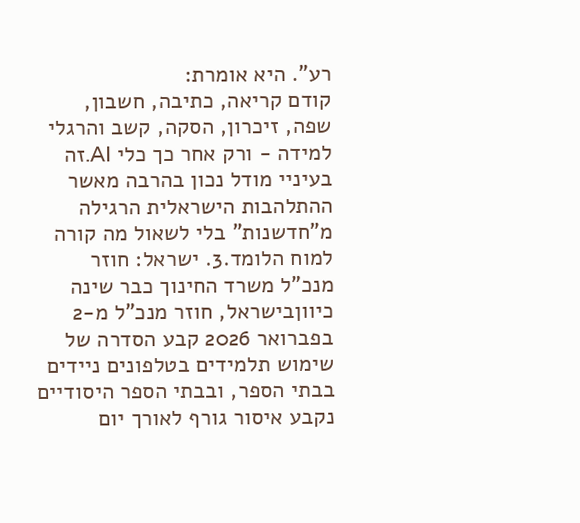רע”. היא אומרת:
קודם קריאה, כתיבה, חשבון, שפה, זיכרון, הסקה, קשב והרגלי למידה - ורק אחר כך כלי AI.זה בעיניי מודל נכון בהרבה מאשר ההתלהבות הישראלית הרגילה מ”חדשנות” בלי לשאול מה קורה למוח הלומד.3. ישראל: חוזר מנכ"ל משרד החינוך כבר שינה כיווןבישראל, חוזר מנכ"ל מ-2 בפברואר 2026 קבע הסדרה של שימוש תלמידים בטלפונים ניידים בבתי הספר, ובבתי הספר היסודיים נקבע איסור גורף לאורך יום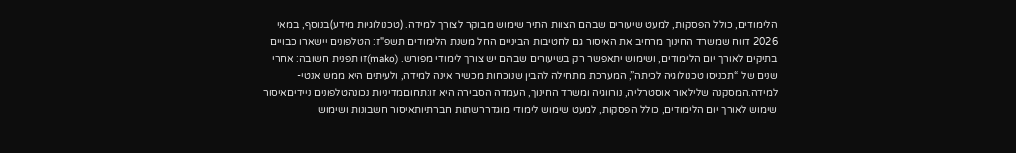הלימודים, כולל הפסקות, למעט שיעורים שבהם הצוות התיר שימוש מבוקר לצורך למידה. (טכנולוגיות מידע)בנוסף, במאי 2026 דווח שמשרד החינוך מרחיב את האיסור גם לחטיבות הביניים החל משנת הלימודים תשפ"ז: הטלפונים יישארו כבויים בתיקים לאורך יום הלימודים, ושימוש יתאפשר רק בשיעורים שבהם יש צורך לימודי מפורש. (mako)זו תפנית חשובה: אחרי שנים של “תכניסו טכנולוגיה לכיתה”, המערכת מתחילה להבין שנוכחות מכשיר אינה למידה, ולעיתים היא ממש אנטי-למידה.המסקנה שלילאור אוסטרליה, נורווגיה ומשרד החינוך, העמדה הסבירה היא זו:תחוםמדיניות נכונהטלפונים ניידיםאיסור שימוש לאורך יום הלימודים, כולל הפסקות, למעט שימוש לימודי מוגדררשתות חברתיותאיסור חשבונות ושימוש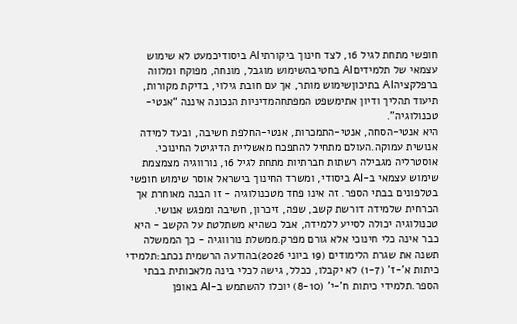חופשי מתחת לגיל 16, לצד חינוך ביקורתיAI ביסודיכמעט לא שימוש עצמאי של תלמידיםAI בחטיבהשימוש מוגבל, מונחה, מפוקח ומלווה ברפלקציהAI בתיכוןשימוש מותר, אך עם חובת גילוי, בדיקת מקורות, תיעוד תהליך ודיון אתימשפט המפתחהמדיניות הנכונה איננה “אנטי-טכנולוגיה”.
היא אנטי-הסחה, אנטי-התמכרות, אנטי-החלפת חשיבה, ובעד למידה אנושית עמוקה.העולם מתחיל להתפכח מאשליית הדיגיטל החינוכי. אוסטרליה מגבילה רשתות חברתיות מתחת לגיל 16, נורווגיה מצמצמת שימוש עצמאי ב-AI ביסודי, ומשרד החינוך בישראל אוסר שימוש חופשי בטלפונים בבתי הספר. זה אינו פחד מטכנולוגיה - זו הבנה מאוחרת אך הכרחית שלמידה דורשת קשב, שפה, זיכרון, חשיבה ומפגש אנושי. טכנולוגיה יכולה לסייע ללמידה, אבל כשהיא משתלטת על הקשב - היא כבר אינה כלי חינוכי אלא גורם מפרק.ממשלת נורווגיה - כך הממשלה תשנה את שגרת הלימודים (19 ביוני 2026)בהודעה הרשמית נכתב:תלמידי כיתות א'-ז' (1-7) לא יקבלו, ככלל, גישה לכלי בינה מלאכותית בבתי הספר.תלמידי כיתות ח'-י' (8-10) יוכלו להשתמש ב-AI באופן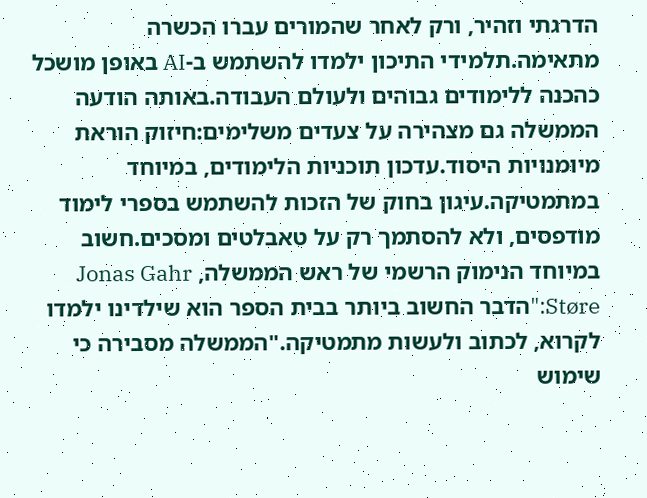הדרגתי וזהיר, ורק לאחר שהמורים עברו הכשרה מתאימה.תלמידי התיכון ילמדו להשתמש ב-AI באופן מושכל כהכנה ללימודים גבוהים ולעולם העבודה.באותה הודעה הממשלה גם מצהירה על צעדים משלימים:חיזוק הוראת מיומנויות היסוד.עדכון תוכניות הלימודים, במיוחד במתמטיקה.עיגון בחוק של הזכות להשתמש בספרי לימוד מודפסים, ולא להסתמך רק על טאבלטים ומסכים.חשוב במיוחד הנימוק הרשמי של ראש הממשלה, Jonas Gahr Støre:"הדבר החשוב ביותר בבית הספר הוא שילדינו ילמדו לקרוא, לכתוב ולעשות מתמטיקה."הממשלה מסבירה כי שימוש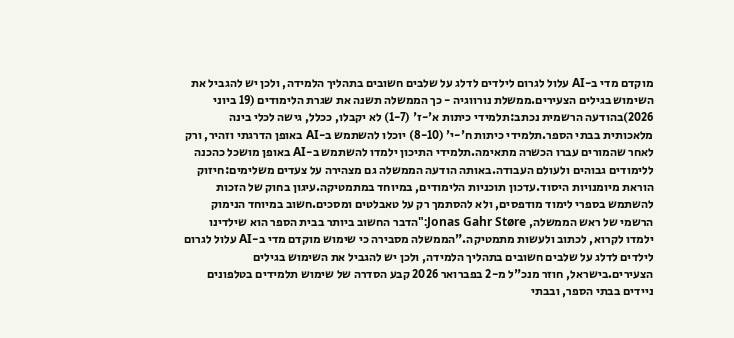מוקדם מדי ב-AI עלול לגרום לילדים לדלג על שלבים חשובים בתהליך הלמידה, ולכן יש להגביל את השימוש בגילים הצעירים.ממשלת נורווגיה - כך הממשלה תשנה את שגרת הלימודים (19 ביוני 2026)בהודעה הרשמית נכתב:תלמידי כיתות א'-ז' (1-7) לא יקבלו, ככלל, גישה לכלי בינה מלאכותית בבתי הספר.תלמידי כיתות ח'-י' (8-10) יוכלו להשתמש ב-AI באופן הדרגתי וזהיר, ורק לאחר שהמורים עברו הכשרה מתאימה.תלמידי התיכון ילמדו להשתמש ב-AI באופן מושכל כהכנה ללימודים גבוהים ולעולם העבודה.באותה הודעה הממשלה גם מצהירה על צעדים משלימים:חיזוק הוראת מיומנויות היסוד.עדכון תוכניות הלימודים, במיוחד במתמטיקה.עיגון בחוק של הזכות להשתמש בספרי לימוד מודפסים, ולא להסתמך רק על טאבלטים ומסכים.חשוב במיוחד הנימוק הרשמי של ראש הממשלה, Jonas Gahr Støre:"הדבר החשוב ביותר בבית הספר הוא שילדינו ילמדו לקרוא, לכתוב ולעשות מתמטיקה."הממשלה מסבירה כי שימוש מוקדם מדי ב-AI עלול לגרום לילדים לדלג על שלבים חשובים בתהליך הלמידה, ולכן יש להגביל את השימוש בגילים הצעירים.בישראל, חוזר מנכ"ל מ-2 בפברואר 2026 קבע הסדרה של שימוש תלמידים בטלפונים ניידים בבתי הספר, ובבתי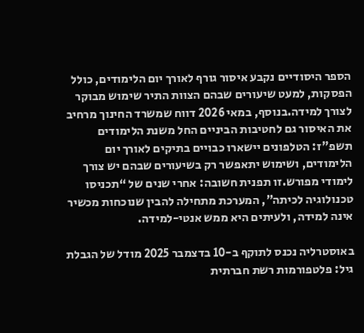הספר היסודיים נקבע איסור גורף לאורך יום הלימודים, כולל הפסקות, למעט שיעורים שבהם הצוות התיר שימוש מבוקר לצורך למידה.בנוסף, במאי 2026 דווח שמשרד החינוך מרחיב את האיסור גם לחטיבות הביניים החל משנת הלימודים תשפ"ז: הטלפונים יישארו כבויים בתיקים לאורך יום הלימודים, ושימוש יתאפשר רק בשיעורים שבהם יש צורך לימודי מפורש.זו תפנית חשובה: אחרי שנים של “תכניסו טכנולוגיה לכיתה”, המערכת מתחילה להבין שנוכחות מכשיר אינה למידה, ולעיתים היא ממש אנטי-למידה.

באוסטרליה נכנס לתוקף ב-10 בדצמבר 2025 מודל של הגבלת גיל: פלטפורמות רשת חברתית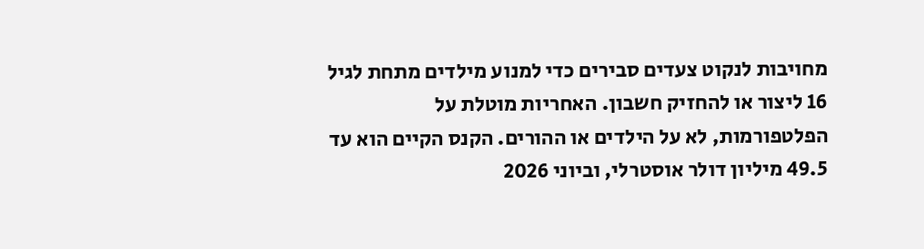מחויבות לנקוט צעדים סבירים כדי למנוע מילדים מתחת לגיל 16 ליצור או להחזיק חשבון. האחריות מוטלת על הפלטפורמות, לא על הילדים או ההורים. הקנס הקיים הוא עד 49.5 מיליון דולר אוסטרלי, וביוני 2026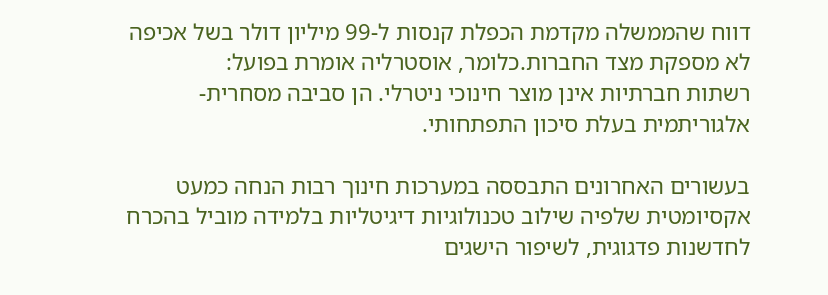דווח שהממשלה מקדמת הכפלת קנסות ל-99 מיליון דולר בשל אכיפה לא מספקת מצד החברות.כלומר, אוסטרליה אומרת בפועל:
רשתות חברתיות אינן מוצר חינוכי ניטרלי. הן סביבה מסחרית-אלגוריתמית בעלת סיכון התפתחותי.

בעשורים האחרונים התבססה במערכות חינוך רבות הנחה כמעט אקסיומטית שלפיה שילוב טכנולוגיות דיגיטליות בלמידה מוביל בהכרח לחדשנות פדגוגית, לשיפור הישגים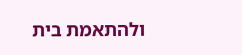ולהתאמת בית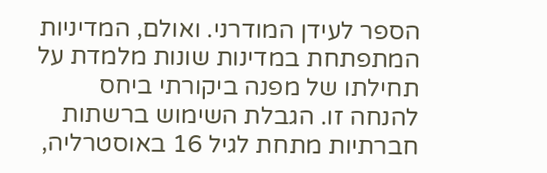הספר לעידן המודרני. ואולם, המדיניות המתפתחת במדינות שונות מלמדת על תחילתו של מפנה ביקורתי ביחס להנחה זו. הגבלת השימוש ברשתות חברתיות מתחת לגיל 16 באוסטרליה,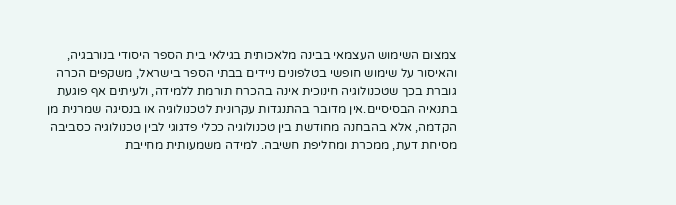צמצום השימוש העצמאי בבינה מלאכותית בגילאי בית הספר היסודי בנורבגיה, והאיסור על שימוש חופשי בטלפונים ניידים בבתי הספר בישראל, משקפים הכרה גוברת בכך שטכנולוגיה חינוכית אינה בהכרח תורמת ללמידה, ולעיתים אף פוגעת בתנאיה הבסיסיים.אין מדובר בהתנגדות עקרונית לטכנולוגיה או בנסיגה שמרנית מן הקדמה, אלא בהבחנה מחודשת בין טכנולוגיה ככלי פדגוגי לבין טכנולוגיה כסביבה מסיחת דעת, ממכרת ומחליפת חשיבה. למידה משמעותית מחייבת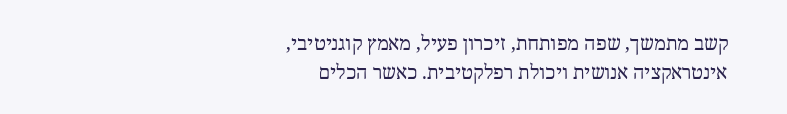קשב מתמשך, שפה מפותחת, זיכרון פעיל, מאמץ קוגניטיבי, אינטראקציה אנושית ויכולת רפלקטיבית. כאשר הכלים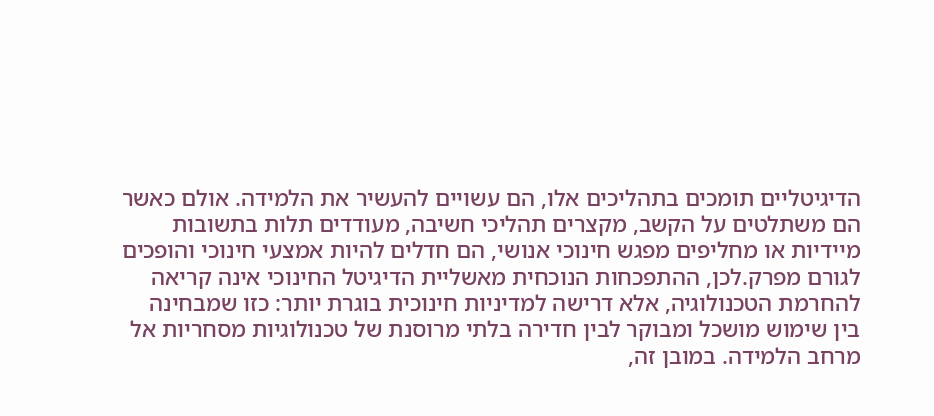הדיגיטליים תומכים בתהליכים אלו, הם עשויים להעשיר את הלמידה. אולם כאשר הם משתלטים על הקשב, מקצרים תהליכי חשיבה, מעודדים תלות בתשובות מיידיות או מחליפים מפגש חינוכי אנושי, הם חדלים להיות אמצעי חינוכי והופכים לגורם מפרק.לכן, ההתפכחות הנוכחית מאשליית הדיגיטל החינוכי אינה קריאה להחרמת הטכנולוגיה, אלא דרישה למדיניות חינוכית בוגרת יותר: כזו שמבחינה בין שימוש מושכל ומבוקר לבין חדירה בלתי מרוסנת של טכנולוגיות מסחריות אל מרחב הלמידה. במובן זה,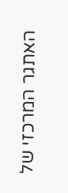האתגר המרכזי של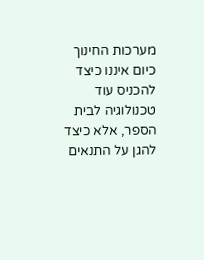מערכות החינוך כיום איננו כיצד להכניס עוד טכנולוגיה לבית הספר, אלא כיצד להגן על התנאים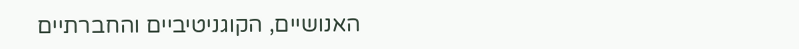האנושיים, הקוגניטיביים והחברתיים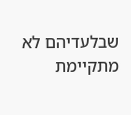שבלעדיהם לא מתקיימת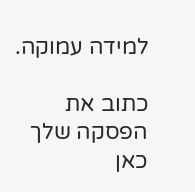למידה עמוקה.

כתוב את הפסקה שלך כאן